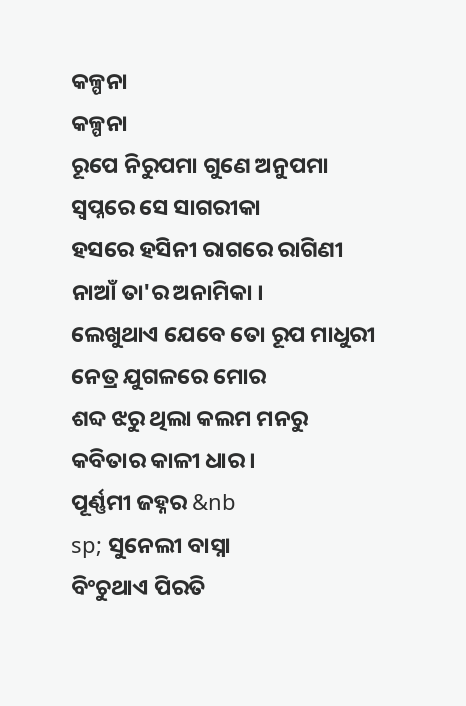କଳ୍ପନା
କଳ୍ପନା
ରୂପେ ନିରୁପମା ଗୁଣେ ଅନୁପମା
ସ୍ୱପ୍ନରେ ସେ ସାଗରୀକା
ହସରେ ହସିନୀ ରାଗରେ ରାଗିଣୀ
ନାଆଁ ତା'ର ଅନାମିକା ।
ଲେଖୁଥାଏ ଯେବେ ତୋ ରୂପ ମାଧୁରୀ
ନେତ୍ର ଯୁଗଳରେ ମୋର
ଶବ୍ଦ ଝରୁ ଥିଲା କଲମ ମନରୁ
କବିତାର କାଳୀ ଧାର ।
ପୂର୍ଣ୍ଣମୀ ଜହ୍ନର &nb
sp; ସୁନେଲୀ ବାସ୍ନା
ବିଂଚୁଥାଏ ପିରତି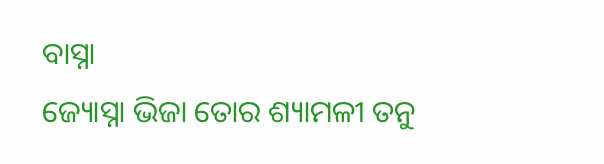ବାସ୍ନା
ଜ୍ୟୋସ୍ନା ଭିଜା ତୋର ଶ୍ୟାମଳୀ ତନୁ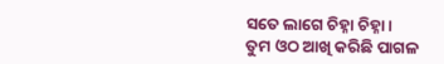ସତେ ଲାଗେ ଚିହ୍ନା ଚିହ୍ନା ।
ତୁମ ଓଠ ଆଖି କରିଛି ପାଗଳ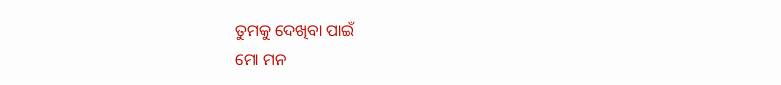ତୁମକୁ ଦେଖିବା ପାଇଁ
ମୋ ମନ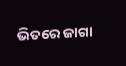ଭିତରେ ଜାଗା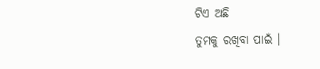ଟିଏ ଅଛି
ତୁମକୁ ରଖିବା ପାଇଁ ।